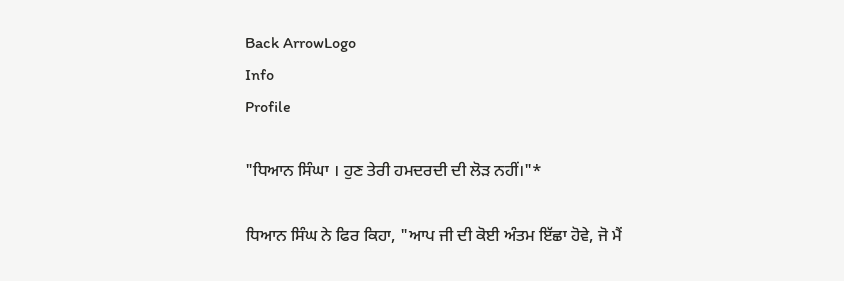Back ArrowLogo
Info
Profile

"ਧਿਆਨ ਸਿੰਘਾ । ਹੁਣ ਤੇਰੀ ਹਮਦਰਦੀ ਦੀ ਲੋੜ ਨਹੀਂ।"*

ਧਿਆਨ ਸਿੰਘ ਨੇ ਫਿਰ ਕਿਹਾ, "ਆਪ ਜੀ ਦੀ ਕੋਈ ਅੰਤਮ ਇੱਛਾ ਹੋਵੇ, ਜੋ ਮੈਂ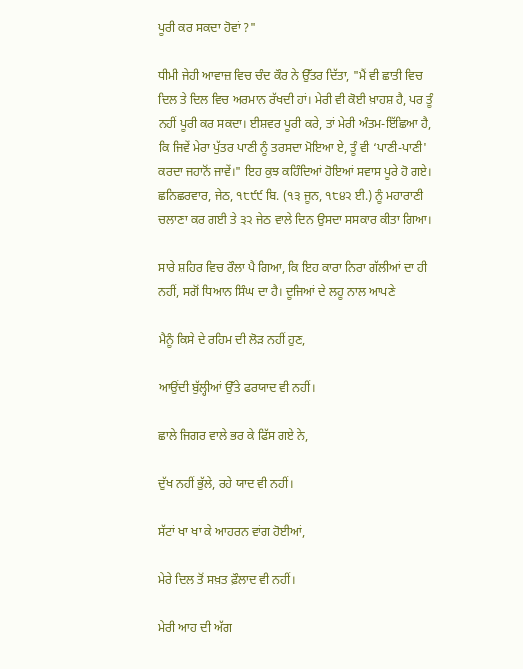ਪੂਰੀ ਕਰ ਸਕਦਾ ਹੋਵਾਂ ?"

ਧੀਮੀ ਜੇਹੀ ਆਵਾਜ਼ ਵਿਚ ਚੰਦ ਕੌਰ ਨੇ ਉੱਤਰ ਦਿੱਤਾ, "ਮੈਂ ਵੀ ਛਾਤੀ ਵਿਚ ਦਿਲ ਤੇ ਦਿਲ ਵਿਚ ਅਰਮਾਨ ਰੱਖਦੀ ਹਾਂ। ਮੇਰੀ ਵੀ ਕੋਈ ਖ਼ਾਹਸ਼ ਹੈ, ਪਰ ਤੂੰ ਨਹੀਂ ਪੂਰੀ ਕਰ ਸਕਦਾ। ਈਸ਼ਵਰ ਪੂਰੀ ਕਰੇ, ਤਾਂ ਮੇਰੀ ਅੰਤਮ-ਇੱਛਿਆ ਹੈ, ਕਿ ਜਿਵੇਂ ਮੇਰਾ ਪੁੱਤਰ ਪਾਣੀ ਨੂੰ ਤਰਸਦਾ ਮੋਇਆ ਏ, ਤੂੰ ਵੀ ‘ਪਾਣੀ-ਪਾਣੀ' ਕਰਦਾ ਜਹਾਨੋਂ ਜਾਵੇਂ।" ਇਹ ਕੁਝ ਕਹਿੰਦਿਆਂ ਹੋਇਆਂ ਸਵਾਸ ਪੂਰੇ ਹੋ ਗਏ। ਛਨਿਛਰਵਾਰ, ਜੇਠ, ੧੮੯੯ ਬਿ. (੧੩ ਜੂਨ, ੧੮੪੨ ਈ.) ਨੂੰ ਮਹਾਰਾਣੀ ਚਲਾਣਾ ਕਰ ਗਈ ਤੇ ੩੨ ਜੇਠ ਵਾਲੇ ਦਿਨ ਉਸਦਾ ਸਸਕਾਰ ਕੀਤਾ ਗਿਆ।

ਸਾਰੇ ਸ਼ਹਿਰ ਵਿਚ ਰੌਲਾ ਪੈ ਗਿਆ, ਕਿ ਇਹ ਕਾਰਾ ਨਿਰਾ ਗੱਲੀਆਂ ਦਾ ਹੀ ਨਹੀਂ, ਸਗੋਂ ਧਿਆਨ ਸਿੰਘ ਦਾ ਹੈ। ਦੂਜਿਆਂ ਦੇ ਲਹੂ ਨਾਲ ਆਪਣੇ

ਮੈਨੂੰ ਕਿਸੇ ਦੇ ਰਹਿਮ ਦੀ ਲੋੜ ਨਹੀਂ ਹੁਣ,

ਆਉਂਦੀ ਬੁੱਲ੍ਹੀਆਂ ਉੱਤੇ ਫਰਯਾਦ ਵੀ ਨਹੀਂ।

ਛਾਲੇ ਜਿਗਰ ਵਾਲੇ ਭਰ ਕੇ ਫਿੱਸ ਗਏ ਨੇ,

ਦੁੱਖ ਨਹੀਂ ਭੁੱਲੇ, ਰਹੇ ਯਾਦ ਵੀ ਨਹੀਂ।

ਸੱਟਾਂ ਖਾ ਖਾ ਕੇ ਆਹਰਨ ਵਾਂਗ ਹੋਈਆਂ,

ਮੇਰੇ ਦਿਲ ਤੋਂ ਸਖ਼ਤ ਫ਼ੌਲਾਦ ਵੀ ਨਹੀਂ।

ਮੇਰੀ ਆਹ ਦੀ ਅੱਗ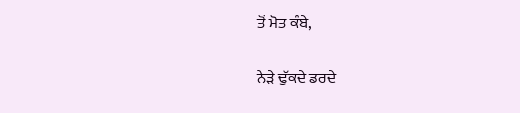ਤੋਂ ਮੋਤ ਕੰਬੇ,

ਨੇੜੇ ਢੁੱਕਦੇ ਡਰਦੇ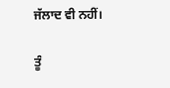ਜੱਲਾਦ ਵੀ ਨਹੀਂ।

ਤੂੰ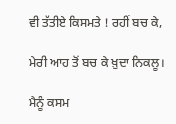ਵੀ ਤੱਤੀਏ ਕਿਸਮਤੇ ! ਰਹੀਂ ਬਚ ਕੇ,

ਮੇਰੀ ਆਹ ਤੋਂ ਬਚ ਕੇ ਖ਼ੁਦਾ ਨਿਕਲੂ।

ਮੈਨੂੰ ਕਸਮ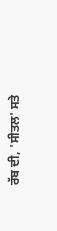ਰੱਬ ਦੀ, 'ਸੀਤਲ' ਸਤੇ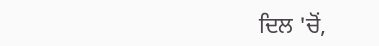ਦਿਲ 'ਚੋਂ,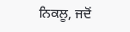ਨਿਕਲੂ, ਜਦੋਂ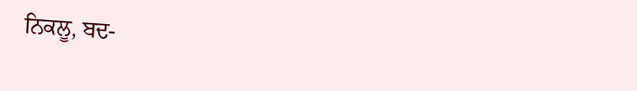ਨਿਕਲੂ, ਬਦ-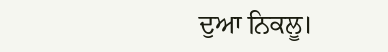ਦੁਆ ਨਿਕਲੂ।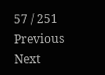57 / 251
Previous
Next